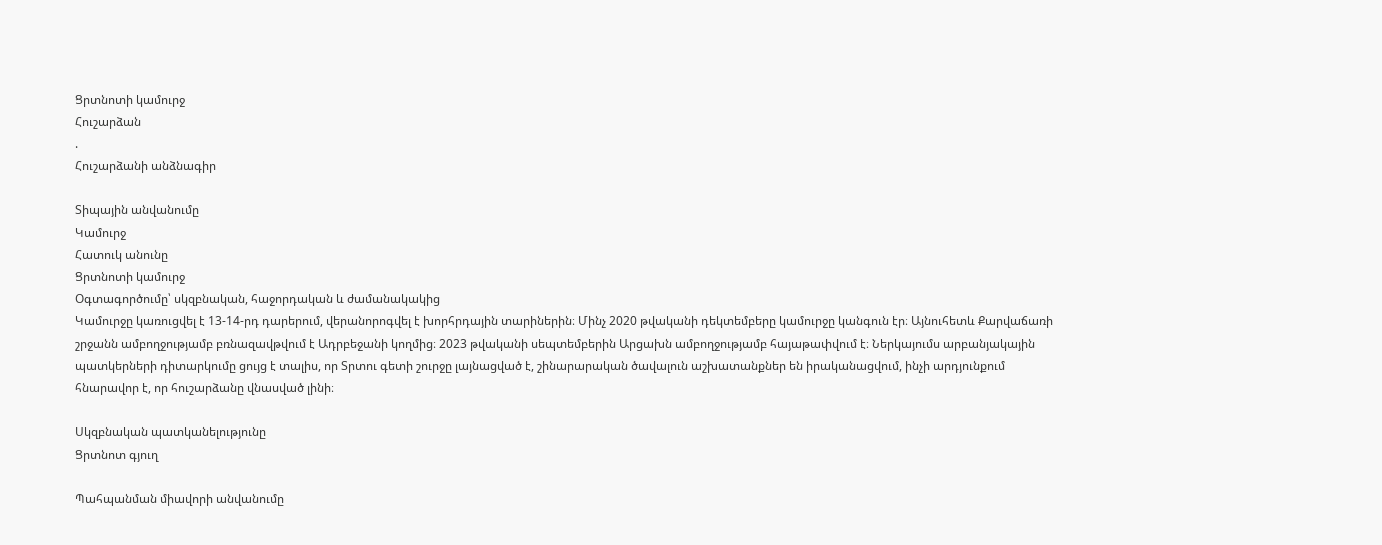Ցրտնոտի կամուրջ
Հուշարձան
.
Հուշարձանի անձնագիր

Տիպային անվանումը
Կամուրջ
Հատուկ անունը
Ցրտնոտի կամուրջ
Օգտագործումը՝ սկզբնական, հաջորդական և ժամանակակից
Կամուրջը կառուցվել է 13-14-րդ դարերում, վերանորոգվել է խորհրդային տարիներին։ Մինչ 2020 թվականի դեկտեմբերը կամուրջը կանգուն էր։ Այնուհետև Քարվաճառի շրջանն ամբողջությամբ բռնազավթվում է Ադրբեջանի կողմից։ 2023 թվականի սեպտեմբերին Արցախն ամբողջությամբ հայաթափվում է։ Ներկայումս արբանյակային պատկերների դիտարկումը ցույց է տալիս, որ Տրտու գետի շուրջը լայնացված է, շինարարական ծավալուն աշխատանքներ են իրականացվում, ինչի արդյունքում հնարավոր է, որ հուշարձանը վնասված լինի։

Սկզբնական պատկանելությունը
Ցրտնոտ գյուղ

Պահպանման միավորի անվանումը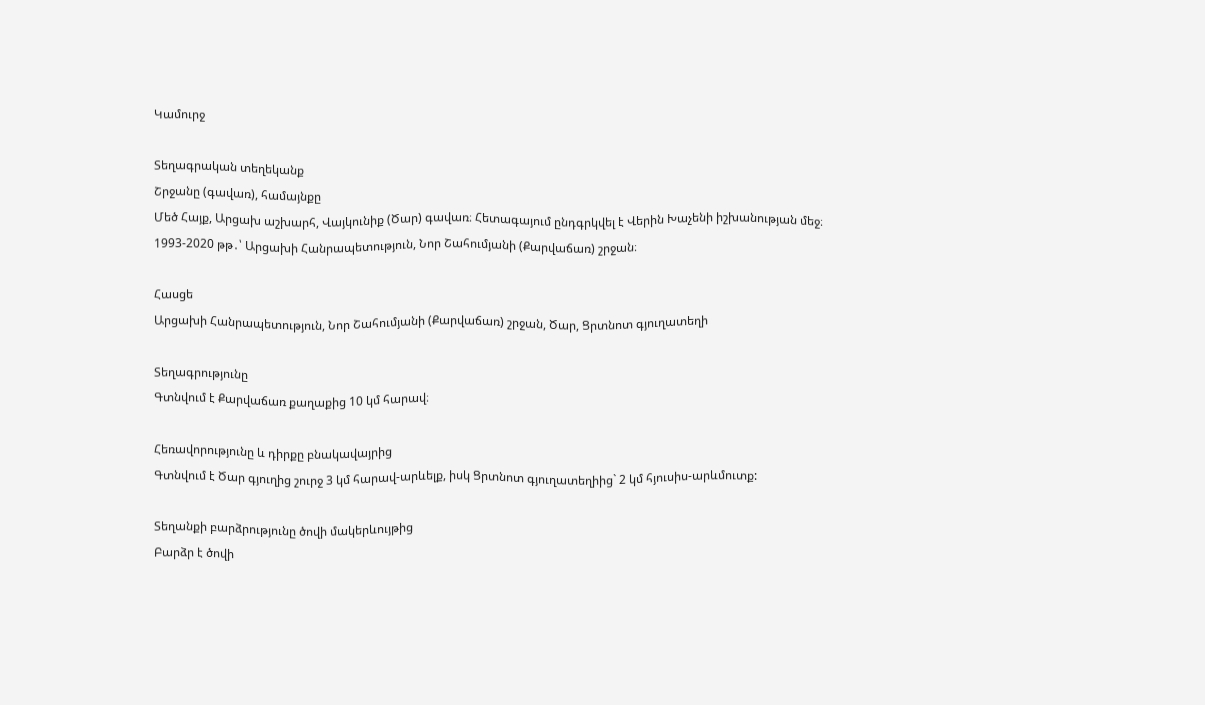Կամուրջ

Տեղագրական տեղեկանք
Շրջանը (գավառ), համայնքը
Մեծ Հայք, Արցախ աշխարհ, Վայկունիք (Ծար) գավառ։ Հետագայում ընդգրկվել է Վերին Խաչենի իշխանության մեջ։
1993-2020 թթ․՝ Արցախի Հանրապետություն, Նոր Շահումյանի (Քարվաճառ) շրջան։

Հասցե
Արցախի Հանրապետություն, Նոր Շահումյանի (Քարվաճառ) շրջան, Ծար, Ցրտնոտ գյուղատեղի

Տեղագրությունը
Գտնվում է Քարվաճառ քաղաքից 10 կմ հարավ։

Հեռավորությունը և դիրքը բնակավայրից
Գտնվում է Ծար գյուղից շուրջ 3 կմ հարավ-արևելք, իսկ Ցրտնոտ գյուղատեղիից` 2 կմ հյուսիս-արևմուտք:

Տեղանքի բարձրությունը ծովի մակերևույթից
Բարձր է ծովի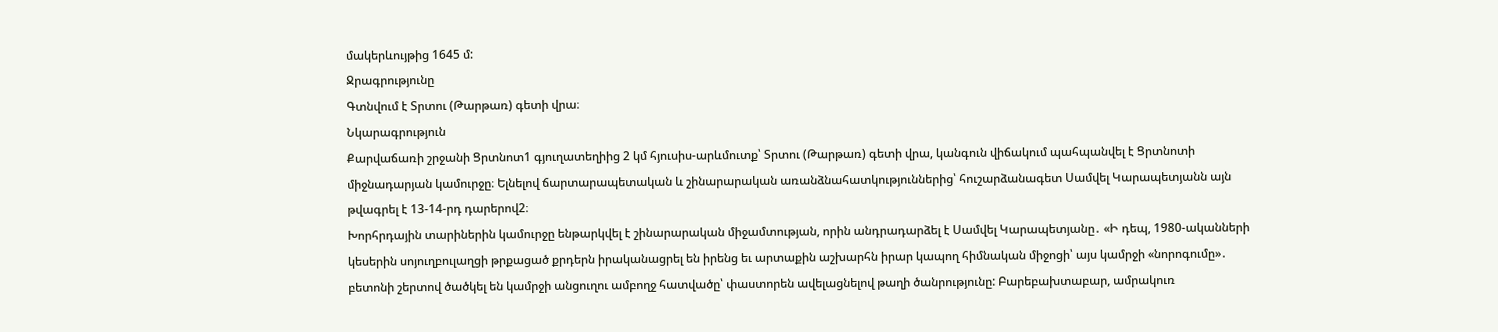մակերևույթից 1645 մ:
Ջրագրությունը
Գտնվում է Տրտու (Թարթառ) գետի վրա։
Նկարագրություն
Քարվաճառի շրջանի Ցրտնոտ1 գյուղատեղիից 2 կմ հյուսիս-արևմուտք՝ Տրտու (Թարթառ) գետի վրա, կանգուն վիճակում պահպանվել է Ցրտնոտի միջնադարյան կամուրջը։ Ելնելով ճարտարապետական և շինարարական առանձնահատկություններից՝ հուշարձանագետ Սամվել Կարապետյանն այն թվագրել է 13-14-րդ դարերով2։
Խորհրդային տարիներին կամուրջը ենթարկվել է շինարարական միջամտության, որին անդրադարձել է Սամվել Կարապետյանը․ «Ի դեպ, 1980-ականների կեսերին սոյուղբուլաղցի թրքացած քրդերն իրականացրել են իրենց եւ արտաքին աշխարհն իրար կապող հիմնական միջոցի՝ այս կամրջի «նորոգումը»․ բետոնի շերտով ծածկել են կամրջի անցուղու ամբողջ հատվածը՝ փաստորեն ավելացնելով թաղի ծանրությունը: Բարեբախտաբար, ամրակուռ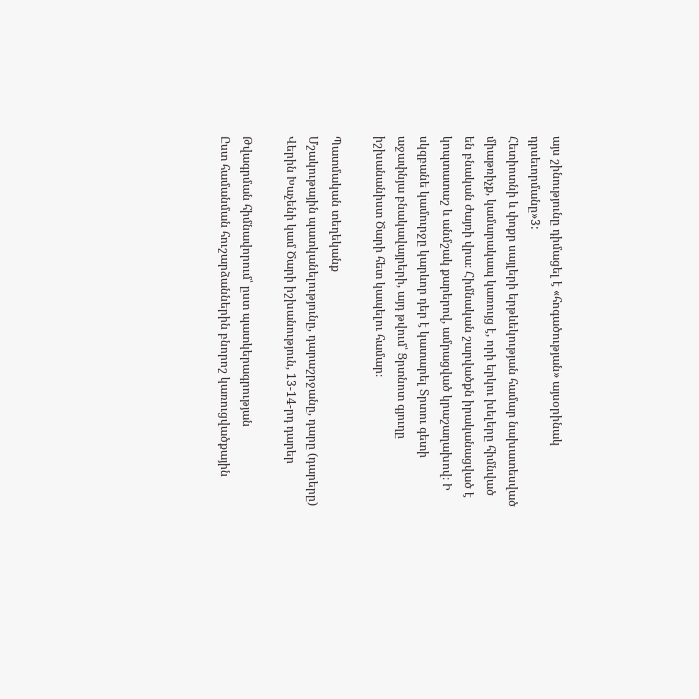այս շինությունը դիմացել է «հոգածության» այսօրինակ դրսեւորմանը»3:
Հետիոտնի և փոքր սայլերի երթևեկության համար նախատեսված միաթռիչք, կամարակապ կառույց է, որի երկու խելերը հիմնված են բնական ժայռի վրա։ Հիմնական շարվածքն իրականացված է կոպտատաշ և անմշակ քարերով, ամրացված կրաշաղախով։ Ի սկզբանե կամուրջը կարևոր դեր է կատարել Տրտու գետի աջափնյա բնակավայրերի, այդ թվում՝ Ցրտնոտ գյուղը իշխանանիստ Ծարի հետ կապելու համար։

Պատմական տեղեկանք
Մշակութային պատկանելությունը, դարաշրջանը, դարը (դարերը)
Վերին Խաչենի կամ Ծարի իշխանություն, 13-14-րդ դարեր

Թվագրման հիմնավորում՝ ըստ պատկերագրության
Ըստ համանման հուշարձաններին բնորոշ կառուցվածքային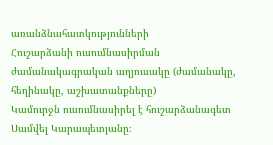առանձնահատկությունների
Հուշարձանի ուսումնասիրման ժամանակագրական աղյուսակը (ժամանակը, հեղինակը, աշխատանքները)
Կամուրջն ուսումնասիրել է հուշարձանագետ Սամվել Կարապետյանը։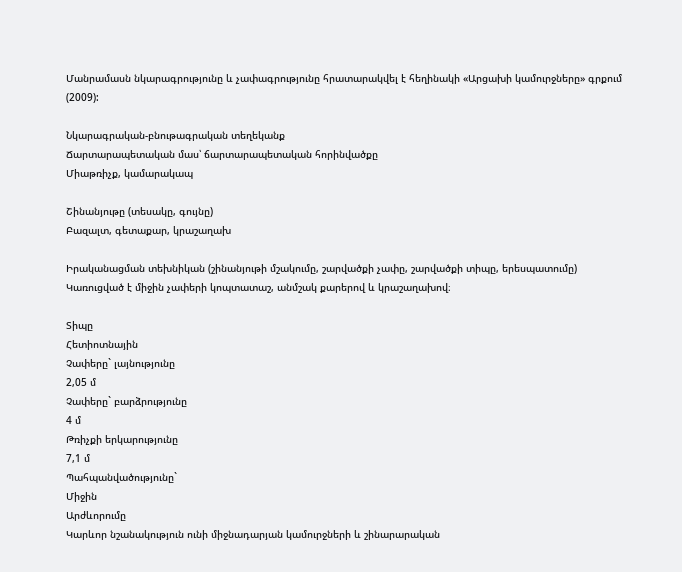Մանրամասն նկարագրությունը և չափագրությունը հրատարակվել է հեղինակի «Արցախի կամուրջները» գրքում (2009):

Նկարագրական-բնութագրական տեղեկանք
Ճարտարապետական մաս՝ ճարտարապետական հորինվածքը
Միաթռիչք, կամարակապ

Շինանյութը (տեսակը, գույնը)
Բազալտ, գետաքար, կրաշաղախ

Իրականացման տեխնիկան (շինանյութի մշակումը, շարվածքի չափը, շարվածքի տիպը, երեսպատումը)
Կառուցված է միջին չափերի կոպտատաշ, անմշակ քարերով և կրաշաղախով։

Տիպը
Հետիոտնային
Չափերը` լայնությունը
2,05 մ
Չափերը` բարձրությունը
4 մ
Թռիչքի երկարությունը
7,1 մ
Պահպանվածությունը`
Միջին
Արժևորումը
Կարևոր նշանակություն ունի միջնադարյան կամուրջների և շինարարական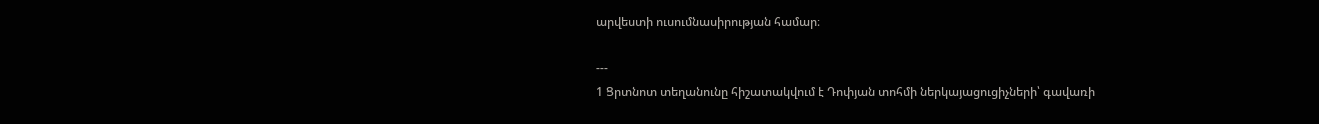արվեստի ուսումնասիրության համար։

---
1 Ցրտնոտ տեղանունը հիշատակվում է Դոփյան տոհմի ներկայացուցիչների՝ գավառի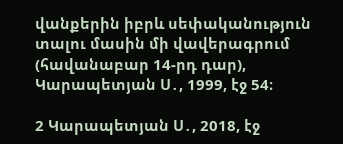վանքերին իբրև սեփականություն տալու մասին մի վավերագրում (հավանաբար 14-րդ դար), Կարապետյան Ս․, 1999, էջ 54։

2 Կարապետյան Ս․, 2018, էջ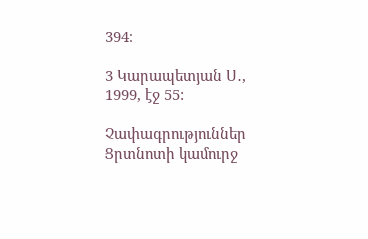394։

3 Կարապետյան Ս․, 1999, էջ 55:

Չափագրություններ
Ցրտնոտի կամուրջ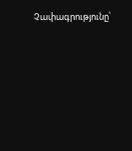Չափագրությունը՝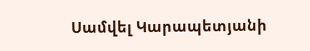Սամվել Կարապետյանի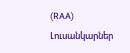(RAA)
Լուսանկարներ